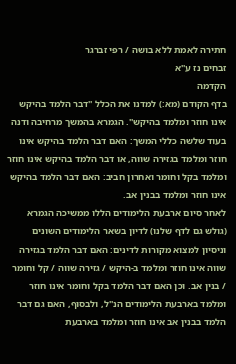חתירה לאמת ללא בושה / רפי זברגר
זבחים נז ע''א
הקדמה
בדף הקודם (מא:) למדנו את הכלל ''דבר הלמד בהיקש אינו חוזר ומלמד בהיקש''. הגמרא בהמשך מרחיבה ודנה בעוד שלשה כללי המשך: האם דבר הלמד בהיקש אינו חוזר ומלמד בגזירה שווה, או דבר הלמד בהיקש אינו חוזר ומלמד בקל וחומר ואחרון חביב: האם דבר הלמד בהיקש אינו חוזר ומלמד בבנין אב.
לאחר סיום ארבעת הלימודים הללו ממשיכה הגמרא (גולש גם לדף שלנו) לדיון בשאר הלימודים השונים וניסיון למצוא מקורות לדינים: האם דבר הלמד בגזירה שווה אינו חוזר ומלמד ב-היקש / גזירה שווה / קל וחומר / בנין אב. וכן האם דבר הלמד בקל וחומר אינו חוזר ומלמד בארבעת הלימודים הנ''ל, ולבסוף, האם גם דבר הלמד בבנין אב אינו חוזר ומלמד בארבעת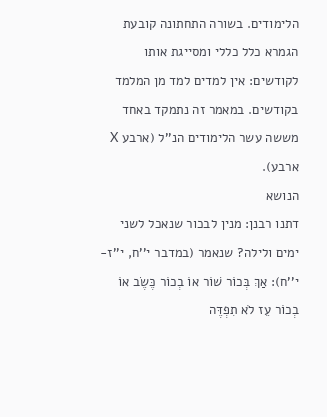הלימודים. בשורה התחתונה קובעת הגמרא כלל כללי ומסייגת אותו לקודשים: אין למדים למד מן המלמד בקודשים. במאמר זה נתמקד באחד מששה עשר הלימודים הנ''ל (ארבע X ארבע).
הנושא
דתנו רבנן: מנין לבכור שנאכל לשני ימים ולילה? שנאמר (במדבר י''ח, י''ז-י''ח): אַךְ בְּכוֹר שׁוֹר אוֹ בְכוֹר כֶּשֶׂב אוֹ בְכוֹר עֵז לֹא תִפְדֶּה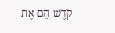קֹדֶשׁ הֵם אֶת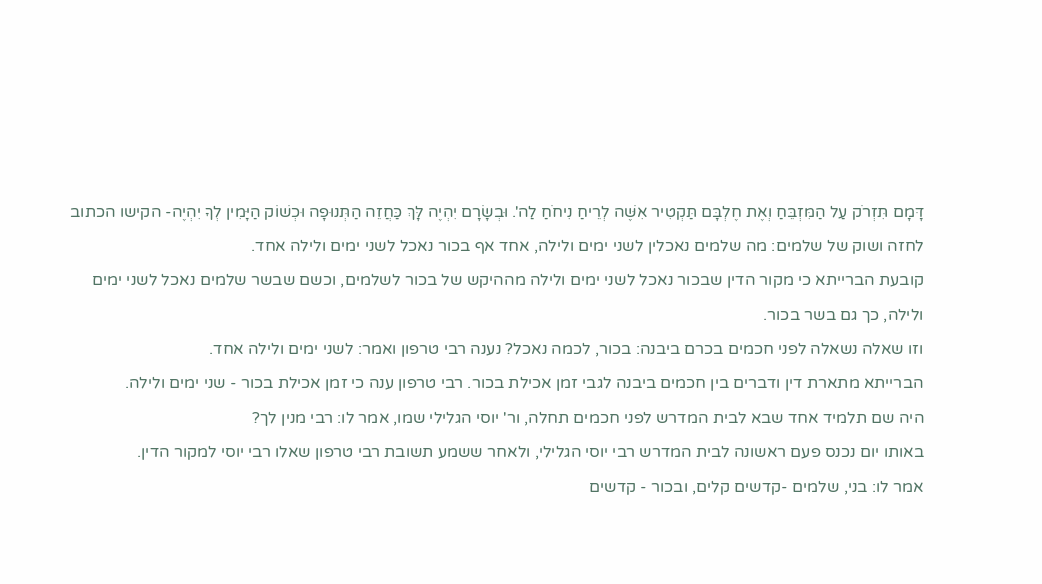דָּמָם תִּזְרֹק עַל הַמִּזְבֵּחַ וְאֶת חֶלְבָּם תַּקְטִיר אִשֶּׁה לְרֵיחַ נִיחֹחַ לַה'. וּבְשָׂרָם יִהְיֶה לָּךְ כַּחֲזֵה הַתְּנוּפָה וּכְשׁוֹק הַיָּמִין לְךָ יִהְיֶה- הקישו הכתוב לחזה ושוק של שלמים: מה שלמים נאכלין לשני ימים ולילה, אחד אף בכור נאכל לשני ימים ולילה אחד.
קובעת הברייתא כי מקור הדין שבכור נאכל לשני ימים ולילה מההיקש של בכור לשלמים, וכשם שבשר שלמים נאכל לשני ימים ולילה, כך גם בשר בכור.
וזו שאלה נשאלה לפני חכמים בכרם ביבנה: בכור, לכמה נאכל? נענה רבי טרפון ואמר: לשני ימים ולילה אחד.
הברייתא מתארת דין ודברים בין חכמים ביבנה לגבי זמן אכילת בכור. רבי טרפון ענה כי זמן אכילת בכור - שני ימים ולילה.
היה שם תלמיד אחד שבא לבית המדרש לפני חכמים תחלה, ור' יוסי הגלילי שמו, אמר לו: רבי מנין לך?
באותו יום נכנס פעם ראשונה לבית המדרש רבי יוסי הגלילי, ולאחר ששמע תשובת רבי טרפון שאלו רבי יוסי למקור הדין.
אמר לו: בני, שלמים -קדשים קלים, ובכור - קדשים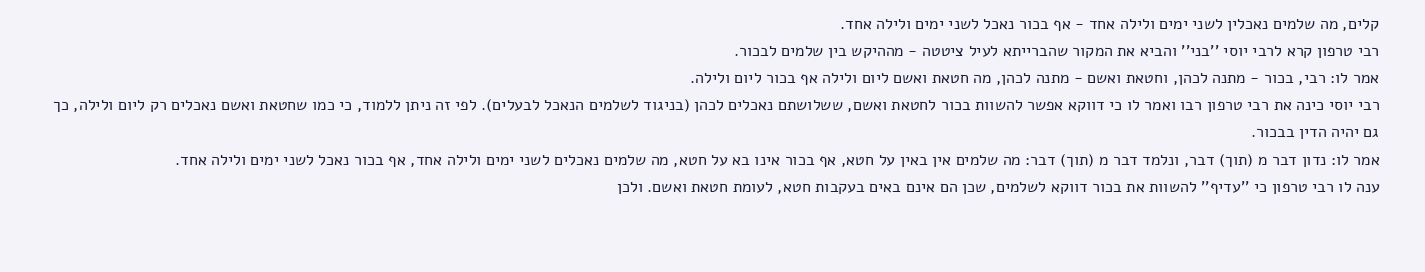קלים, מה שלמים נאכלין לשני ימים ולילה אחד - אף בכור נאכל לשני ימים ולילה אחד.
רבי טרפון קרא לרבי יוסי ''בני'' והביא את המקור שהברייתא לעיל ציטטה - מההיקש בין שלמים לבכור.
אמר לו: רבי, בכור - מתנה לכהן, וחטאת ואשם - מתנה לכהן, מה חטאת ואשם ליום ולילה אף בכור ליום ולילה.
רבי יוסי כינה את רבי טרפון רבו ואמר לו כי דווקא אפשר להשוות בכור לחטאת ואשם, ששלושתם נאכלים לכהן (בניגוד לשלמים הנאכל לבעלים). לפי זה ניתן ללמוד, כי כמו שחטאת ואשם נאכלים רק ליום ולילה, כך גם יהיה הדין בבכור.
אמר לו: נדון דבר מ (תוך) דבר, ונלמד דבר מ (תוך) דבר: מה שלמים אין באין על חטא, אף בכור אינו בא על חטא, מה שלמים נאכלים לשני ימים ולילה אחד, אף בכור נאכל לשני ימים ולילה אחד.
ענה לו רבי טרפון כי ''עדיף'' להשוות את בכור דווקא לשלמים, שכן הם אינם באים בעקבות חטא, לעומת חטאת ואשם. ולכן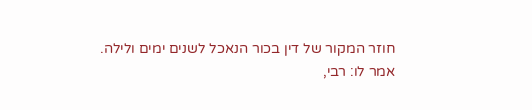חוזר המקור של דין בכור הנאכל לשנים ימים ולילה.
אמר לו: רבי,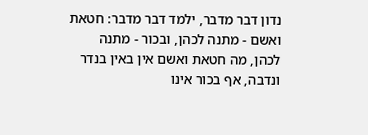נדון דבר מדבר, ילמד דבר מדבר: חטאת ואשם - מתנה לכהן, ובכור - מתנה לכהן, מה חטאת ואשם אין באין בנדר ונדבה, אף בכור אינו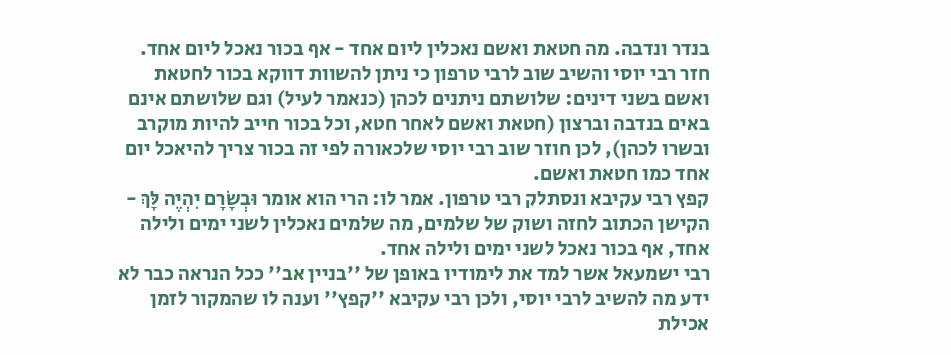בנדר ונדבה. מה חטאת ואשם נאכלין ליום אחד - אף בכור נאכל ליום אחד.
חזר רבי יוסי והשיב שוב לרבי טרפון כי ניתן להשוות דווקא בכור לחטאת ואשם בשני דינים: שלושתם ניתנים לכהן (כנאמר לעיל) וגם שלושתם אינם באים בנדבה וברצון (חטאת ואשם לאחר חטא, וכל בכור חייב להיות מוקרב ובשרו לכהן), לכן חוזר שוב רבי יוסי שלכאורה לפי זה בכור צריך להיאכל יום אחד כמו חטאת ואשם.
קפץ רבי עקיבא ונסתלק רבי טרפון. אמר לו: הרי הוא אומר וּבְשָׂרָם יִהְיֶה לָּךְ - הקישן הכתוב לחזה ושוק של שלמים, מה שלמים נאכלין לשני ימים ולילה אחד, אף בכור נאכל לשני ימים ולילה אחד.
רבי ישמעאל אשר למד את לימודיו באופן של ''בניין אב'' ככל הנראה כבר לא ידע מה להשיב לרבי יוסי, ולכן רבי עקיבא ''קפץ'' וענה לו שהמקור לזמן אכילת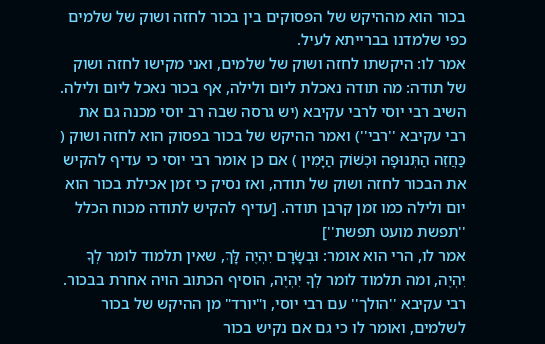בכור הוא מההיקש של הפסוקים בין בכור לחזה ושוק של שלמים כפי שלמדנו בברייתא לעיל.
אמר לו: היקשתו לחזה ושוק של שלמים, ואני מקישו לחזה ושוק של תודה: מה תודה נאכלת ליום ולילה, אף בכור נאכל ליום ולילה.
השיב רבי יוסי לרבי עקיבא (יש גרסה שבה רב יוסי מכנה גם את רבי עקיבא ''רבי'') ואמר ההיקש של בכור בפסוק הוא לחזה ושוק ( כַּחֲזֵה הַתְּנוּפָה וּכְשׁוֹק הַיָּמִין ) אם כן אומר רבי יוסי כי עדיף להקיש את הבכור לחזה ושוק של תודה, ואז נסיק כי זמן אכילת בכור הוא יום ולילה כמו זמן קרבן תודה. [עדיף להקיש לתודה מכוח הכלל ''תפשת מועט תפשת'']
אמר לו, הרי הוא אומר: וּבְשָׂרָם יִהְיֶה לָּךְ, שאין תלמוד לומר לְךָ יִהְיֶה, ומה תלמוד לומר לְךָ יִהְיֶה, הוסיף הכתוב הויה אחרת בבכור.
רבי עקיבא ''הולך'' עם רבי יוסי, ו"יורד" מן ההיקש של בכור לשלמים, ואומר לו כי גם אם נקיש בכור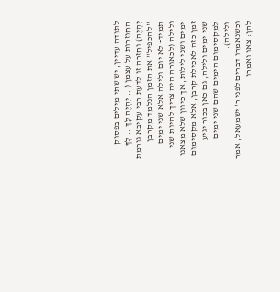לתודה עדיין, יש שתי מילים בפסוק החוזרות על עצמן ( .. יִהְיֶה לָּךְ .. לְךָ יִהְיֶה) וחזרה זו לדעת רבי עקיבא גורמת ''להכפיל'' את הזמן הנלמד מקרבן תמיד- לא יום ולילה אלא שני ימים ולילה (לכאורה היה צריך להיות שני ימים ושני לילות, אך כיוון שלא מצאנו זמן כזה לאכילת קרבן, אלא מקסימום שני ימים ולילה, גם כאן בכור יגיע למקסימום הימים שהם שני ימים ולילה).
וכשנאמרו דברים לפני ר' ישמעאל, אמר להן: צאו ואמרו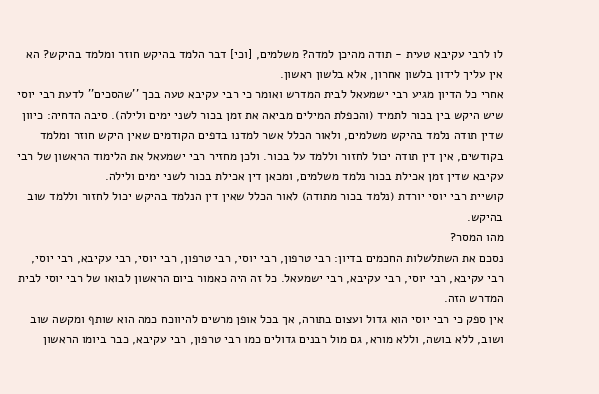לו לרבי עקיבא טעית - תודה מהיכן למדה? משלמים, [וכי] דבר הלמד בהיקש חוזר ומלמד בהיקש? הא אין עליך לידון בלשון אחרון, אלא בלשון ראשון.
אחרי כל הדיון מגיע רבי ישמעאל לבית המדרש ואומר כי רבי עקיבא טעה בכך ''שהסכים'' לדעת רבי יוסי שיש היקש בין בכור לתמיד (והכפלת המילים מביאה את זמן בכור לשני ימים ולילה). סיבה הדחיה: כיוון שדין תודה נלמד בהיקש משלמים, ולאור הכלל אשר למדנו בדפים הקודמים שאין היקש חוזר ומלמד בקודשים, אין דין תודה יכול לחזור וללמד על בכור. ולכן מחזיר רבי ישמעאל את הלימוד הראשון של רבי עקיבא שדין זמן אכילת בכור נלמד משלמים, ומכאן דין אכילת בכור לשני ימים ולילה.
קושיית רבי יוסי יורדת (נלמד בכור מתודה) לאור הכלל שאין דין הנלמד בהיקש יכול לחזור וללמד שוב בהיקש.
מהו המסר?
נסכם את השתלשלות החכמים בדיון: רבי טרפון, רבי יוסי, רבי טרפון, רבי יוסי, רבי עקיבא, רבי יוסי, רבי עקיבא, רבי יוסי, רבי עקיבא, רבי ישמעאל. כל זה היה כאמור ביום הראשון לבואו של רבי יוסי לבית המדרש הזה.
אין ספק כי רבי יוסי הוא גדול ועצום בתורה, אך בכל אופן מרשים להיווכח כמה הוא שותף ומקשה שוב ושוב, ללא בושה, וללא מורא, גם מול רבנים גדולים כמו רבי טרפון, רבי עקיבא, כבר ביומו הראשון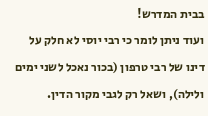בבית המדרש!
ועוד ניתן לומר כי רבי יוסי לא חלק על דינו של רבי טרפון (בכור נאכל לשני ימים ולילה), ושאל רק לגבי מקור הדין.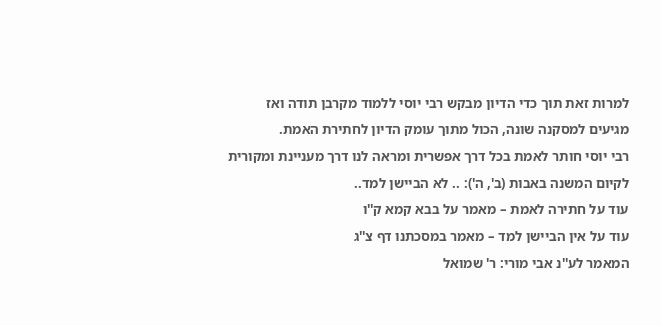למרות זאת תוך כדי הדיון מבקש רבי יוסי ללמוד מקרבן תודה ואז מגיעים למסקנה שונה, הכול מתוך עומק הדיון לחתירת האמת.
רבי יוסי חותר לאמת בכל דרך אפשרית ומראה לנו דרך מעניינת ומקורית לקיום המשנה באבות (ב', ה'): .. לא הביישן למד..
עוד על חתירה לאמת – מאמר על בבא קמא ק''ו
עוד על אין הביישן למד – מאמר במסכתנו דף צ''ג
המאמר לע''נ אבי מורי: ר' שמואל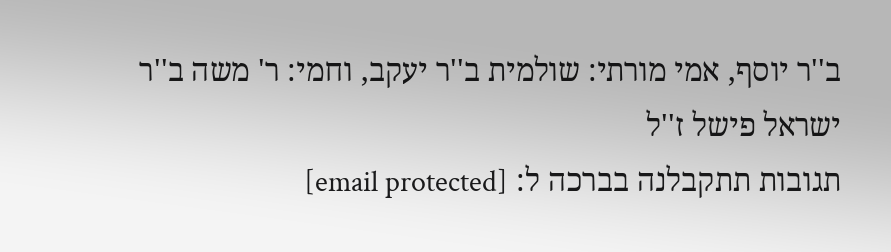ב''ר יוסף, אמי מורתי: שולמית ב''ר יעקב, וחמי: ר' משה ב''ר ישראל פישל ז''ל
תגובות תתקבלנה בברכה ל: [email protected]